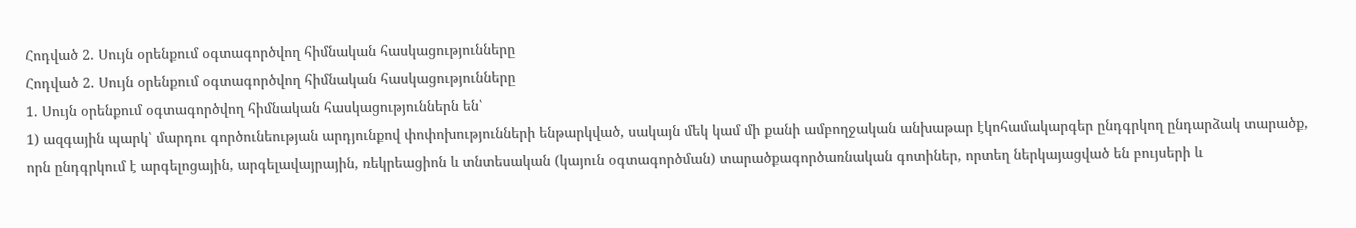Հոդված 2. Սույն օրենքում օգտագործվող հիմնական հասկացությունները
Հոդված 2. Սույն օրենքում օգտագործվող հիմնական հասկացությունները
1. Սույն օրենքում օգտագործվող հիմնական հասկացություններն են՝
1) ազգային պարկ՝ մարդու գործունեության արդյունքով փոփոխությունների ենթարկված, սակայն մեկ կամ մի քանի ամբողջական անխաթար էկոհամակարգեր ընդգրկող ընդարձակ տարածք, որն ընդգրկում է արգելոցային, արգելավայրային, ռեկրեացիոն և տնտեսական (կայուն օգտագործման) տարածքագործառնական գոտիներ, որտեղ ներկայացված են բույսերի և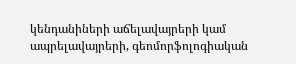կենդանիների աճելավայրերի կամ ապրելավայրերի, գեոմորֆոլոգիական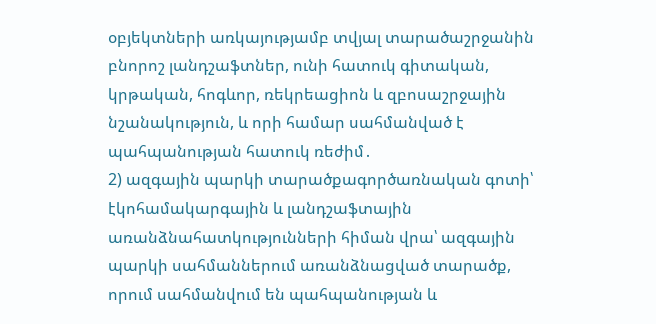օբյեկտների առկայությամբ տվյալ տարածաշրջանին բնորոշ լանդշաֆտներ, ունի հատուկ գիտական, կրթական, հոգևոր, ռեկրեացիոն և զբոսաշրջային նշանակություն, և որի համար սահմանված է պահպանության հատուկ ռեժիմ․
2) ազգային պարկի տարածքագործառնական գոտի՝ էկոհամակարգային և լանդշաֆտային առանձնահատկությունների հիման վրա՝ ազգային պարկի սահմաններում առանձնացված տարածք, որում սահմանվում են պահպանության և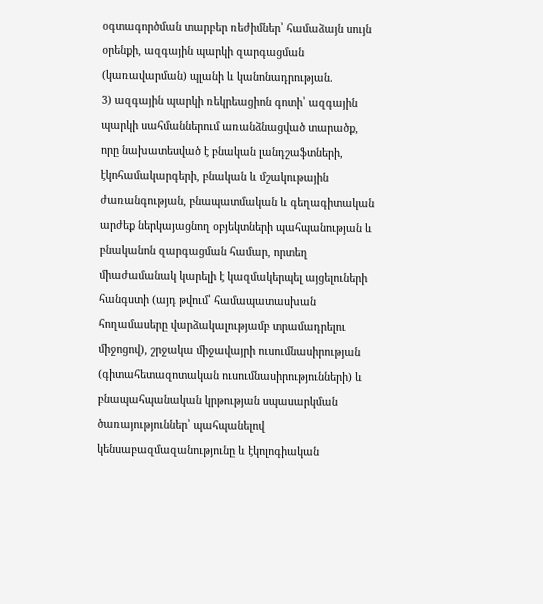օգտագործման տարբեր ռեժիմներ՝ համաձայն սույն օրենքի, ազգային պարկի զարգացման (կառավարման) պլանի և կանոնադրության.
3) ազգային պարկի ռեկրեացիոն գոտի՝ ազգային պարկի սահմաններում առանձնացված տարածք, որը նախատեսված է բնական լանդշաֆտների, էկոհամակարգերի, բնական և մշակութային ժառանգության, բնապատմական և գեղագիտական արժեք ներկայացնող օբյեկտների պահպանության և բնականոն զարգացման համար, որտեղ միաժամանակ կարելի է կազմակերպել այցելուների հանգստի (այդ թվում՝ համապատասխան հողամասերը վարձակալությամբ տրամադրելու միջոցով), շրջակա միջավայրի ուսումնասիրության (գիտահետազոտական ուսումնասիրությունների) և բնապահպանական կրթության սպասարկման ծառայություններ՝ պահպանելով կենսաբազմազանությունը և էկոլոգիական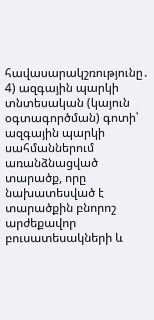հավասարակշռությունը․
4) ազգային պարկի տնտեսական (կայուն օգտագործման) գոտի՝ ազգային պարկի սահմաններում առանձնացված տարածք, որը նախատեսված է տարածքին բնորոշ արժեքավոր բուսատեսակների և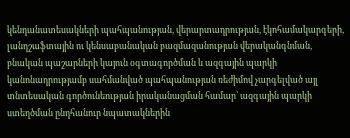կենդանատեսակների պահպանության, վերարտադրության, էկոհամակարգերի, լանդշաֆտային ու կենսաբանական բազմազանության վերականգնման, բնական պաշարների կայուն օգտագործման և ազգային պարկի կանոնադրությամբ սահմանված պահպանության ռեժիմով չարգելված այլ տնտեսական գործունեության իրականացման համար՝ ազգային պարկի ստեղծման ընդհանուր նպատակներին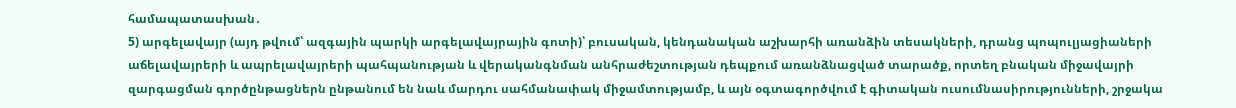համապատասխան․
5) արգելավայր (այդ թվում՝ ազգային պարկի արգելավայրային գոտի)՝ բուսական, կենդանական աշխարհի առանձին տեսակների, դրանց պոպուլյացիաների աճելավայրերի և ապրելավայրերի պահպանության և վերականգնման անհրաժեշտության դեպքում առանձնացված տարածք, որտեղ բնական միջավայրի զարգացման գործընթացներն ընթանում են նաև մարդու սահմանափակ միջամտությամբ, և այն օգտագործվում է գիտական ուսումնասիրությունների, շրջակա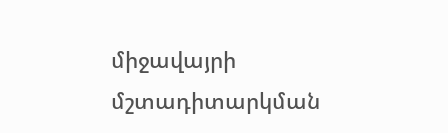միջավայրի մշտադիտարկման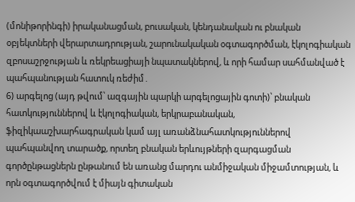(մոնիթորինգի) իրականացման, բուսական, կենդանական ու բնական օբյեկտների վերարտադրության, շարունակական օգտագործման, էկոլոգիական զբոսաշրջության և ռեկրեացիայի նպատակներով, և որի համար սահմանված է պահպանության հատուկ ռեժիմ․
6) արգելոց (այդ թվում՝ ազգային պարկի արգելոցային գոտի)՝ բնական հատկություններով և էկոլոգիական, երկրաբանական, ֆիզիկաաշխարհագրական կամ այլ առանձնահատկություններով պահպանվող տարածք, որտեղ բնական երևույթների զարգացման գործընթացներն ընթանում են առանց մարդու անմիջական միջամտության, և որն օգտագործվում է միայն գիտական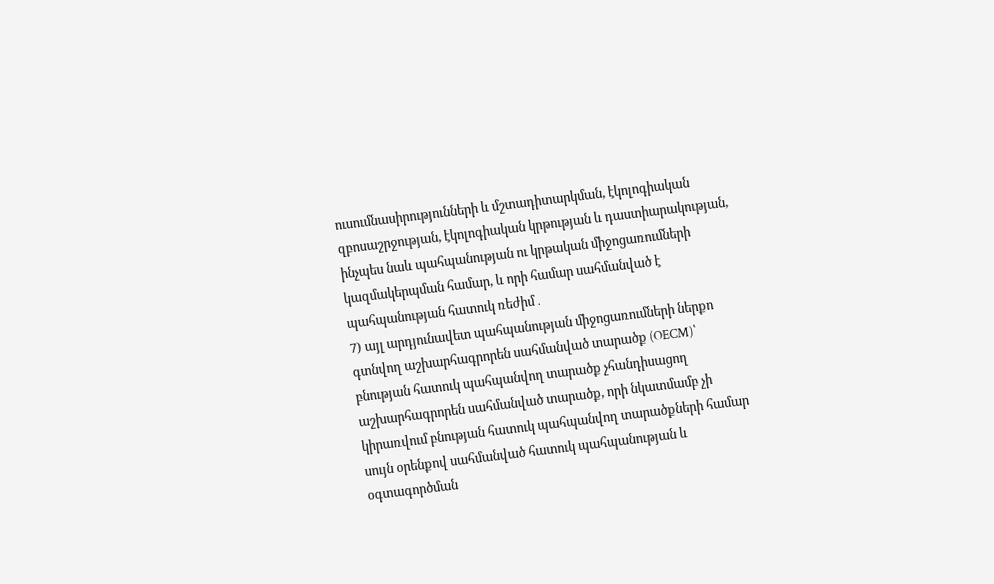ուսումնասիրությունների և մշտադիտարկման, էկոլոգիական զբոսաշրջության, էկոլոգիական կրթության և դաստիարակության, ինչպես նաև պահպանության ու կրթական միջոցառումների կազմակերպման համար, և որի համար սահմանված է պահպանության հատուկ ռեժիմ․
7) այլ արդյունավետ պահպանության միջոցառումների ներքո գտնվող աշխարհագրորեն սահմանված տարածք (OECM)՝ բնության հատուկ պահպանվող տարածք չհանդիսացող աշխարհագրորեն սահմանված տարածք, որի նկատմամբ չի կիրառվում բնության հատուկ պահպանվող տարածքների համար սույն օրենքով սահմանված հատուկ պահպանության և օգտագործման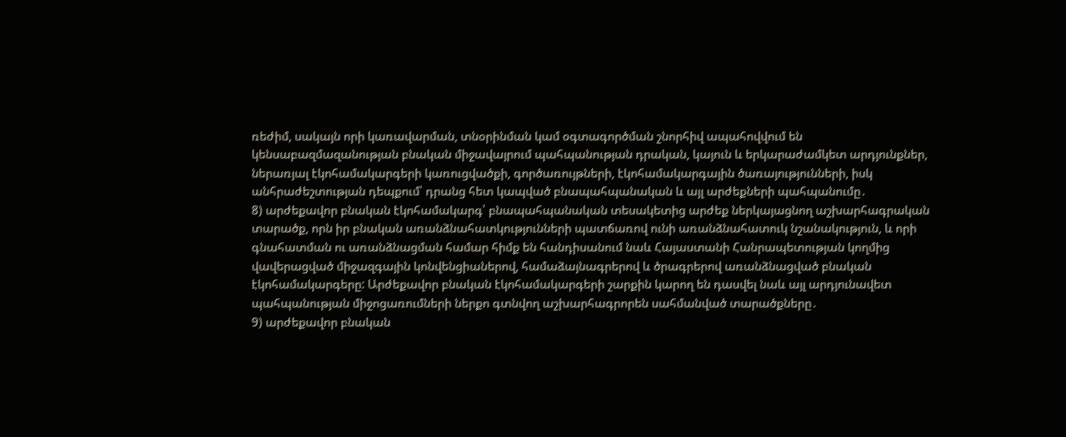ռեժիմ, սակայն որի կառավարման, տնօրինման կամ օգտագործման շնորհիվ ապահովվում են կենսաբազմազանության բնական միջավայրում պահպանության դրական, կայուն և երկարաժամկետ արդյունքներ, ներառյալ էկոհամակարգերի կառուցվածքի, գործառույթների, էկոհամակարգային ծառայությունների, իսկ անհրաժեշտության դեպքում՝ դրանց հետ կապված բնապահպանական և այլ արժեքների պահպանումը․
8) արժեքավոր բնական էկոհամակարգ՝ բնապահպանական տեսակետից արժեք ներկայացնող աշխարհագրական տարածք, որն իր բնական առանձնահատկությունների պատճառով ունի առանձնահատուկ նշանակություն, և որի գնահատման ու առանձնացման համար հիմք են հանդիսանում նաև Հայաստանի Հանրապետության կողմից վավերացված միջազգային կոնվենցիաներով, համաձայնագրերով և ծրագրերով առանձնացված բնական էկոհամակարգերը: Արժեքավոր բնական էկոհամակարգերի շարքին կարող են դասվել նաև այլ արդյունավետ պահպանության միջոցառումների ներքո գտնվող աշխարհագրորեն սահմանված տարածքները․
9) արժեքավոր բնական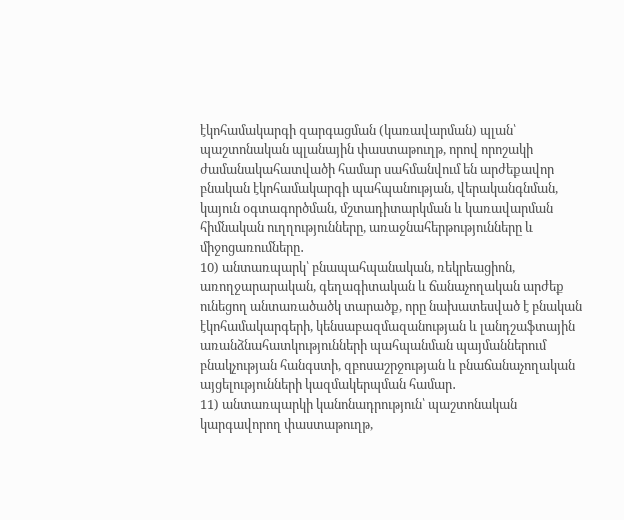էկոհամակարգի զարգացման (կառավարման) պլան՝ պաշտոնական պլանային փաստաթուղթ, որով որոշակի ժամանակահատվածի համար սահմանվում են արժեքավոր բնական էկոհամակարգի պահպանության, վերականգնման, կայուն օգտագործման, մշտադիտարկման և կառավարման հիմնական ուղղությունները, առաջնահերթությունները և միջոցառումները․
10) անտառպարկ՝ բնապահպանական, ռեկրեացիոն, առողջարարական, գեղագիտական և ճանաչողական արժեք ունեցող անտառածածկ տարածք, որը նախատեսված է բնական էկոհամակարգերի, կենսաբազմազանության և լանդշաֆտային առանձնահատկությունների պահպանման պայմաններում բնակչության հանգստի, զբոսաշրջության և բնաճանաչողական այցելությունների կազմակերպման համար․
11) անտառպարկի կանոնադրություն՝ պաշտոնական կարգավորող փաստաթուղթ,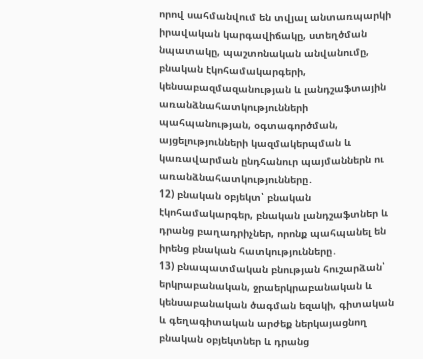որով սահմանվում են տվյալ անտառպարկի իրավական կարգավիճակը, ստեղծման նպատակը, պաշտոնական անվանումը, բնական էկոհամակարգերի, կենսաբազմազանության և լանդշաֆտային առանձնահատկությունների պահպանության, օգտագործման, այցելությունների կազմակերպման և կառավարման ընդհանուր պայմաններն ու առանձնահատկությունները․
12) բնական օբյեկտ՝ բնական էկոհամակարգեր, բնական լանդշաֆտներ և դրանց բաղադրիչներ, որոնք պահպանել են իրենց բնական հատկությունները․
13) բնապատմական բնության հուշարձան՝ երկրաբանական, ջրաերկրաբանական և կենսաբանական ծագման եզակի, գիտական և գեղագիտական արժեք ներկայացնող բնական օբյեկտներ և դրանց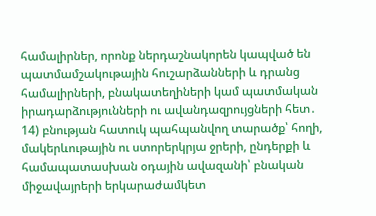համալիրներ, որոնք ներդաշնակորեն կապված են պատմամշակութային հուշարձանների և դրանց համալիրների, բնակատեղիների կամ պատմական իրադարձությունների ու ավանդազրույցների հետ․
14) բնության հատուկ պահպանվող տարածք՝ հողի, մակերևութային ու ստորերկրյա ջրերի, ընդերքի և համապատասխան օդային ավազանի՝ բնական միջավայրերի երկարաժամկետ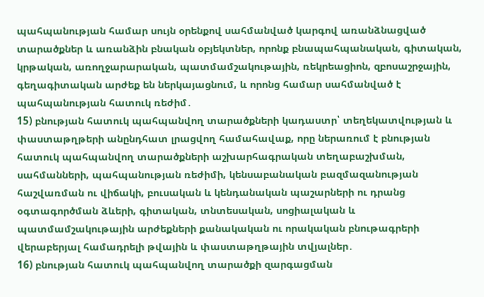պահպանության համար սույն օրենքով սահմանված կարգով առանձնացված տարածքներ և առանձին բնական օբյեկտներ, որոնք բնապահպանական, գիտական, կրթական, առողջարարական, պատմամշակութային, ռեկրեացիոն, զբոսաշրջային, գեղագիտական արժեք են ներկայացնում, և որոնց համար սահմանված է պահպանության հատուկ ռեժիմ․
15) բնության հատուկ պահպանվող տարածքների կադաստր՝ տեղեկատվության և փաստաթղթերի անընդհատ լրացվող համահավաք, որը ներառում է բնության հատուկ պահպանվող տարածքների աշխարհագրական տեղաբաշխման, սահմանների, պահպանության ռեժիմի, կենսաբանական բազմազանության հաշվառման ու վիճակի, բուսական և կենդանական պաշարների ու դրանց օգտագործման ձևերի, գիտական, տնտեսական, սոցիալական և պատմամշակութային արժեքների քանակական ու որակական բնութագրերի վերաբերյալ համադրելի թվային և փաստաթղթային տվյալներ․
16) բնության հատուկ պահպանվող տարածքի զարգացման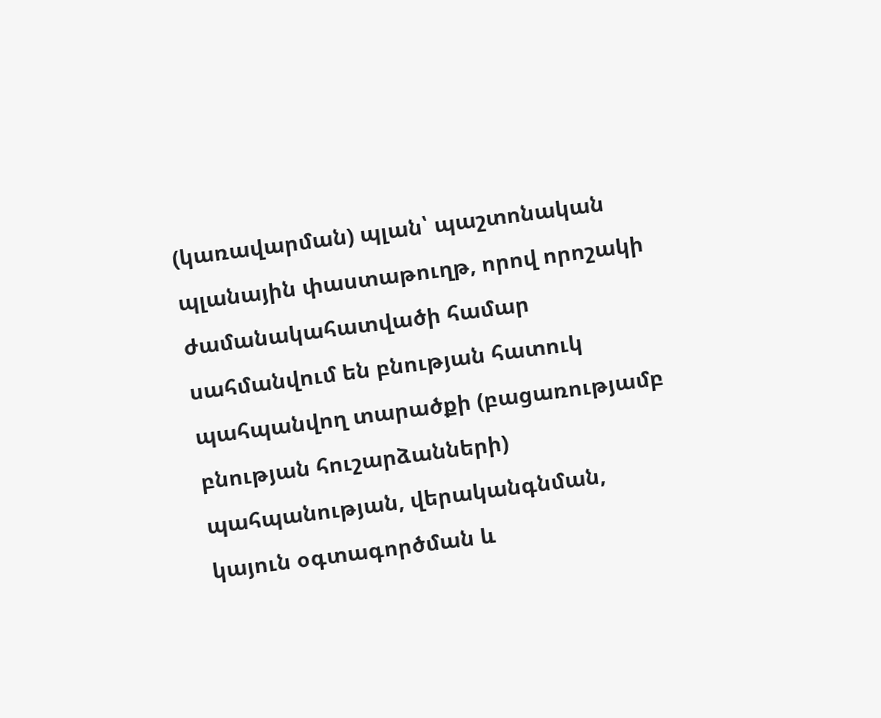(կառավարման) պլան՝ պաշտոնական պլանային փաստաթուղթ, որով որոշակի ժամանակահատվածի համար սահմանվում են բնության հատուկ պահպանվող տարածքի (բացառությամբ բնության հուշարձանների) պահպանության, վերականգնման, կայուն օգտագործման և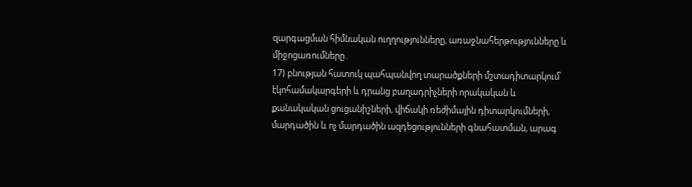զարգացման հիմնական ուղղությունները, առաջնահերթությունները և միջոցառումները․
17) բնության հատուկ պահպանվող տարածքների մշտադիտարկում՝ էկոհամակարգերի և դրանց բաղադրիչների որակական և քանակական ցուցանիշների, վիճակի ռեժիմային դիտարկումների, մարդածին և ոչ մարդածին ազդեցությունների գնահատման, արագ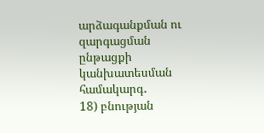արձագանքման ու զարգացման ընթացքի կանխատեսման համակարգ․
18) բնության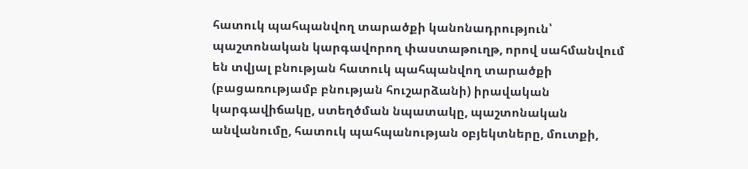հատուկ պահպանվող տարածքի կանոնադրություն՝ պաշտոնական կարգավորող փաստաթուղթ, որով սահմանվում են տվյալ բնության հատուկ պահպանվող տարածքի (բացառությամբ բնության հուշարձանի) իրավական կարգավիճակը, ստեղծման նպատակը, պաշտոնական անվանումը, հատուկ պահպանության օբյեկտները, մուտքի,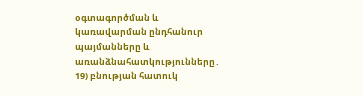օգտագործման և կառավարման ընդհանուր պայմանները և առանձնահատկությունները․
19) բնության հատուկ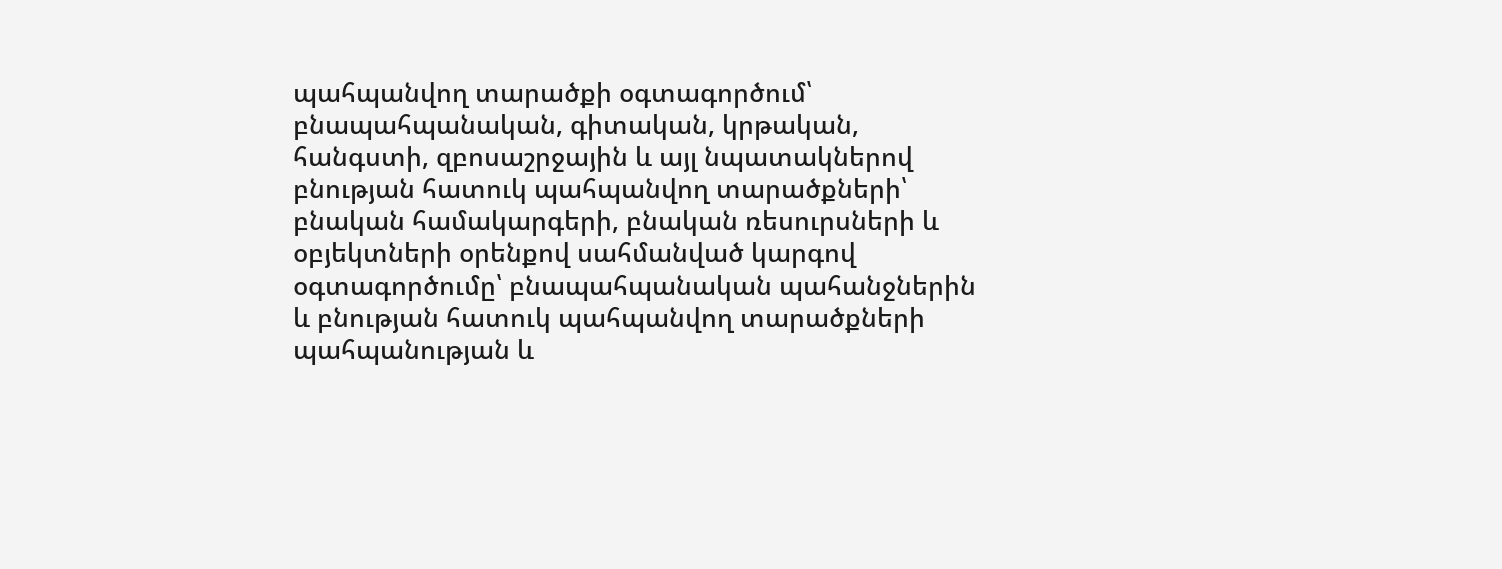պահպանվող տարածքի օգտագործում՝ բնապահպանական, գիտական, կրթական, հանգստի, զբոսաշրջային և այլ նպատակներով բնության հատուկ պահպանվող տարածքների՝ բնական համակարգերի, բնական ռեսուրսների և օբյեկտների օրենքով սահմանված կարգով օգտագործումը՝ բնապահպանական պահանջներին և բնության հատուկ պահպանվող տարածքների պահպանության և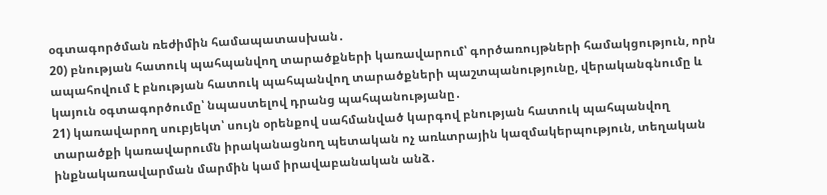օգտագործման ռեժիմին համապատասխան․
20) բնության հատուկ պահպանվող տարածքների կառավարում՝ գործառույթների համակցություն, որն ապահովում է բնության հատուկ պահպանվող տարածքների պաշտպանությունը, վերականգնումը և կայուն օգտագործումը՝ նպաստելով դրանց պահպանությանը․
21) կառավարող սուբյեկտ՝ սույն օրենքով սահմանված կարգով բնության հատուկ պահպանվող տարածքի կառավարումն իրականացնող պետական ոչ առևտրային կազմակերպություն, տեղական ինքնակառավարման մարմին կամ իրավաբանական անձ․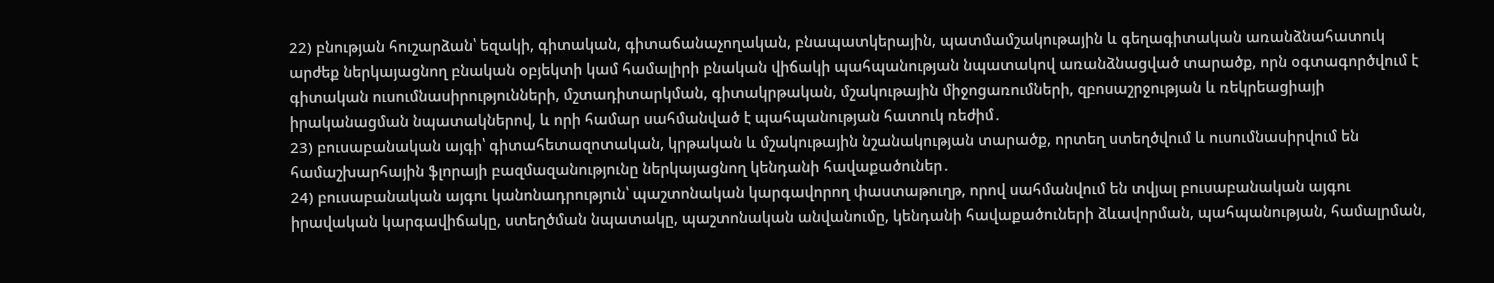22) բնության հուշարձան՝ եզակի, գիտական, գիտաճանաչողական, բնապատկերային, պատմամշակութային և գեղագիտական առանձնահատուկ արժեք ներկայացնող բնական օբյեկտի կամ համալիրի բնական վիճակի պահպանության նպատակով առանձնացված տարածք, որն օգտագործվում է գիտական ուսումնասիրությունների, մշտադիտարկման, գիտակրթական, մշակութային միջոցառումների, զբոսաշրջության և ռեկրեացիայի իրականացման նպատակներով, և որի համար սահմանված է պահպանության հատուկ ռեժիմ․
23) բուսաբանական այգի՝ գիտահետազոտական, կրթական և մշակութային նշանակության տարածք, որտեղ ստեղծվում և ուսումնասիրվում են համաշխարհային ֆլորայի բազմազանությունը ներկայացնող կենդանի հավաքածուներ․
24) բուսաբանական այգու կանոնադրություն՝ պաշտոնական կարգավորող փաստաթուղթ, որով սահմանվում են տվյալ բուսաբանական այգու իրավական կարգավիճակը, ստեղծման նպատակը, պաշտոնական անվանումը, կենդանի հավաքածուների ձևավորման, պահպանության, համալրման,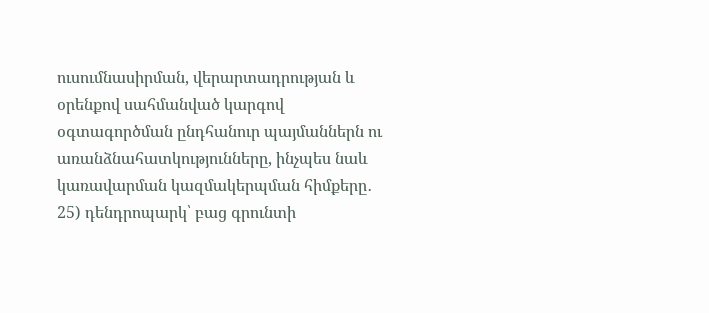ուսումնասիրման, վերարտադրության և օրենքով սահմանված կարգով օգտագործման ընդհանուր պայմաններն ու առանձնահատկությունները, ինչպես նաև կառավարման կազմակերպման հիմքերը․
25) դենդրոպարկ՝ բաց գրունտի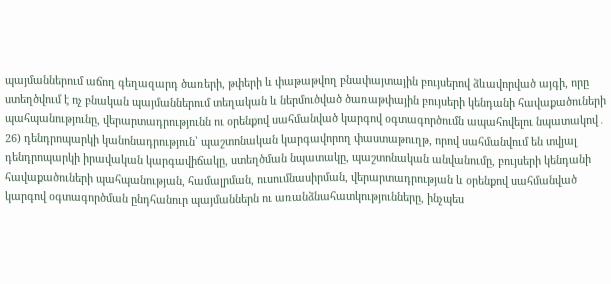պայմաններում աճող գեղազարդ ծառերի, թփերի և փաթաթվող բնափայտային բույսերով ձևավորված այգի, որը ստեղծվում է ոչ բնական պայմաններում տեղական և ներմուծված ծառաթփային բույսերի կենդանի հավաքածուների պահպանությունը, վերարտադրությունն ու օրենքով սահմանված կարգով օգտագործումն ապահովելու նպատակով․
26) դենդրոպարկի կանոնադրություն՝ պաշտոնական կարգավորող փաստաթուղթ, որով սահմանվում են տվյալ դենդրոպարկի իրավական կարգավիճակը, ստեղծման նպատակը, պաշտոնական անվանումը, բույսերի կենդանի հավաքածուների պահպանության, համալրման, ուսումնասիրման, վերարտադրության և օրենքով սահմանված կարգով օգտագործման ընդհանուր պայմաններն ու առանձնահատկությունները, ինչպես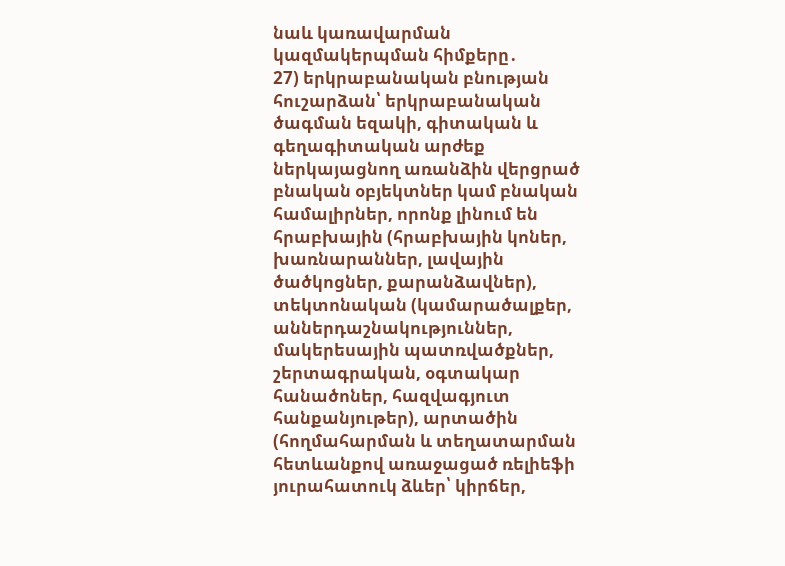նաև կառավարման կազմակերպման հիմքերը․
27) երկրաբանական բնության հուշարձան՝ երկրաբանական ծագման եզակի, գիտական և գեղագիտական արժեք ներկայացնող առանձին վերցրած բնական օբյեկտներ կամ բնական համալիրներ, որոնք լինում են հրաբխային (հրաբխային կոներ, խառնարաններ, լավային ծածկոցներ, քարանձավներ), տեկտոնական (կամարածալքեր, աններդաշնակություններ, մակերեսային պատռվածքներ, շերտագրական, օգտակար հանածոներ, հազվագյուտ հանքանյութեր), արտածին (հողմահարման և տեղատարման հետևանքով առաջացած ռելիեֆի յուրահատուկ ձևեր՝ կիրճեր,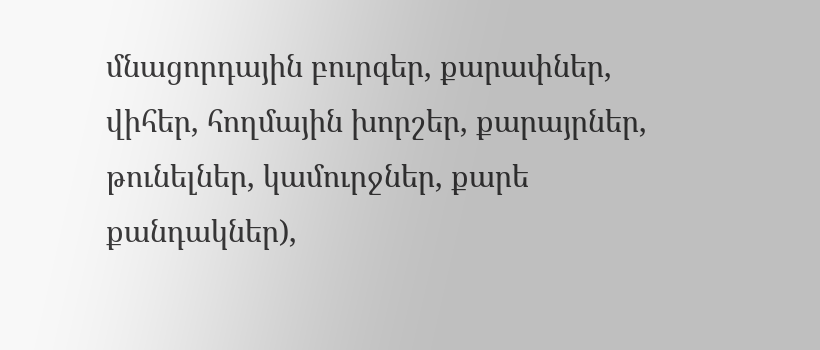մնացորդային բուրգեր, քարափներ, վիհեր, հողմային խորշեր, քարայրներ, թունելներ, կամուրջներ, քարե քանդակներ),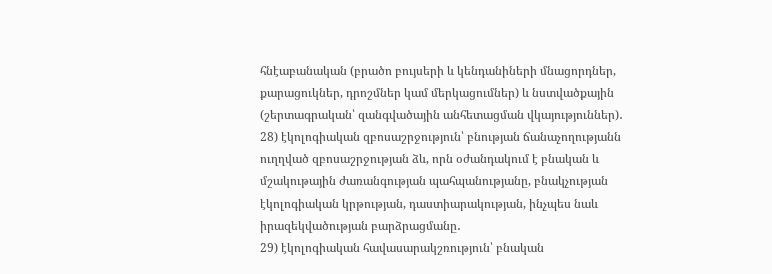հնէաբանական (բրածո բույսերի և կենդանիների մնացորդներ, քարացուկներ, դրոշմներ կամ մերկացումներ) և նստվածքային (շերտագրական՝ զանգվածային անհետացման վկայություններ)․
28) էկոլոգիական զբոսաշրջություն՝ բնության ճանաչողությանն ուղղված զբոսաշրջության ձև, որն օժանդակում է բնական և մշակութային ժառանգության պահպանությանը, բնակչության էկոլոգիական կրթության, դաստիարակության, ինչպես նաև իրազեկվածության բարձրացմանը․
29) էկոլոգիական հավասարակշռություն՝ բնական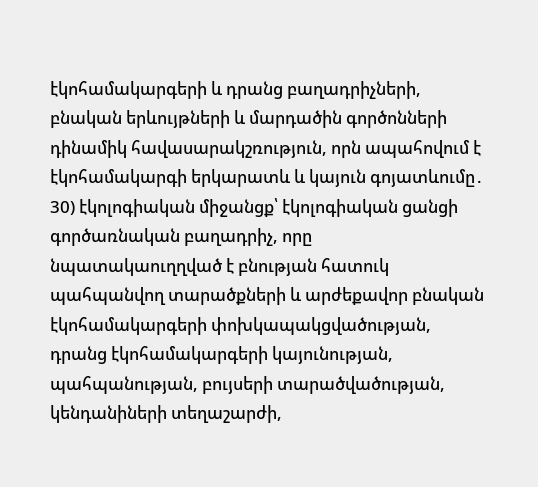էկոհամակարգերի և դրանց բաղադրիչների, բնական երևույթների և մարդածին գործոնների դինամիկ հավասարակշռություն, որն ապահովում է էկոհամակարգի երկարատև և կայուն գոյատևումը․
30) էկոլոգիական միջանցք՝ էկոլոգիական ցանցի գործառնական բաղադրիչ, որը նպատակաուղղված է բնության հատուկ պահպանվող տարածքների և արժեքավոր բնական էկոհամակարգերի փոխկապակցվածության, դրանց էկոհամակարգերի կայունության, պահպանության, բույսերի տարածվածության, կենդանիների տեղաշարժի,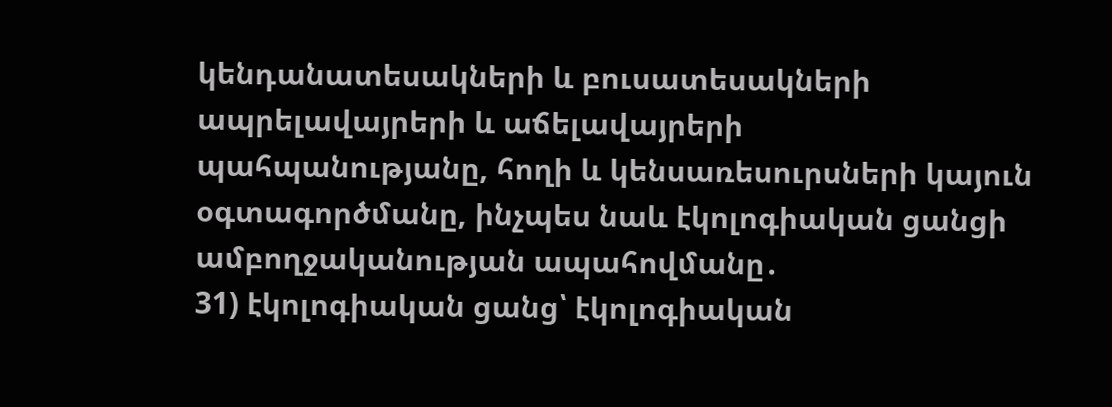կենդանատեսակների և բուսատեսակների ապրելավայրերի և աճելավայրերի պահպանությանը, հողի և կենսառեսուրսների կայուն օգտագործմանը, ինչպես նաև էկոլոգիական ցանցի ամբողջականության ապահովմանը․
31) էկոլոգիական ցանց՝ էկոլոգիական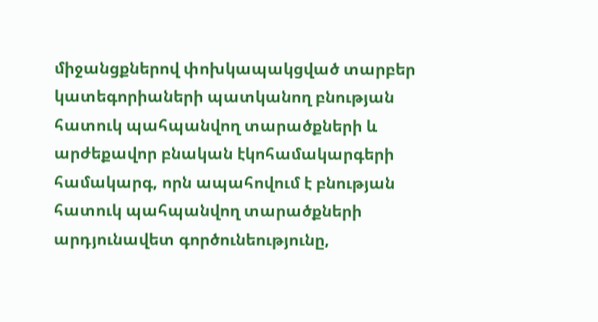միջանցքներով փոխկապակցված տարբեր կատեգորիաների պատկանող բնության հատուկ պահպանվող տարածքների և արժեքավոր բնական էկոհամակարգերի համակարգ, որն ապահովում է բնության հատուկ պահպանվող տարածքների արդյունավետ գործունեությունը,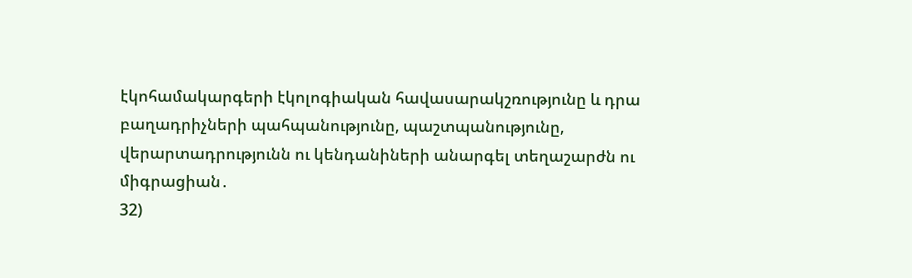էկոհամակարգերի էկոլոգիական հավասարակշռությունը և դրա բաղադրիչների պահպանությունը, պաշտպանությունը, վերարտադրությունն ու կենդանիների անարգել տեղաշարժն ու միգրացիան․
32)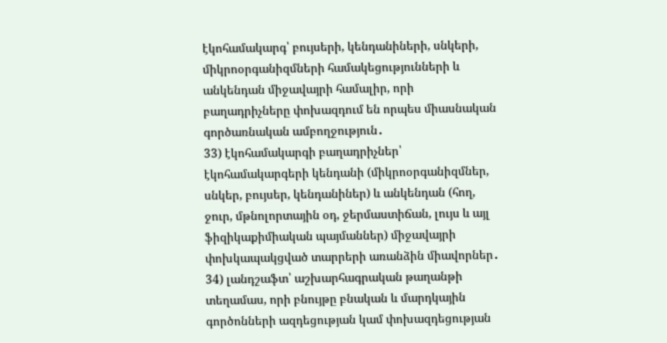էկոհամակարգ՝ բույսերի, կենդանիների, սնկերի, միկրոօրգանիզմների համակեցությունների և անկենդան միջավայրի համալիր, որի բաղադրիչները փոխազդում են որպես միասնական գործառնական ամբողջություն․
33) էկոհամակարգի բաղադրիչներ՝ էկոհամակարգերի կենդանի (միկրոօրգանիզմներ, սնկեր, բույսեր, կենդանիներ) և անկենդան (հող, ջուր, մթնոլորտային օդ, ջերմաստիճան, լույս և այլ ֆիզիկաքիմիական պայմաններ) միջավայրի փոխկապակցված տարրերի առանձին միավորներ․
34) լանդշաֆտ՝ աշխարհագրական թաղանթի տեղամաս, որի բնույթը բնական և մարդկային գործոնների ազդեցության կամ փոխազդեցության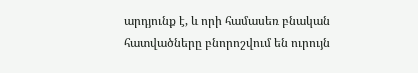արդյունք է, և որի համասեռ բնական հատվածները բնորոշվում են ուրույն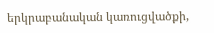երկրաբանական կառուցվածքի,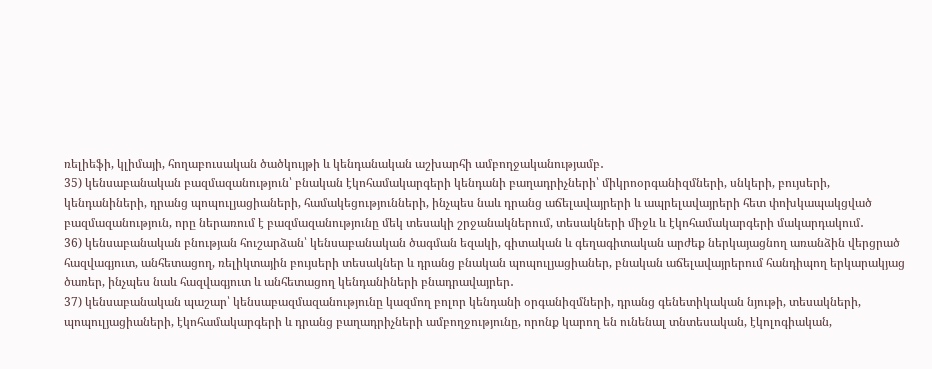ռելիեֆի, կլիմայի, հողաբուսական ծածկույթի և կենդանական աշխարհի ամբողջականությամբ․
35) կենսաբանական բազմազանություն՝ բնական էկոհամակարգերի կենդանի բաղադրիչների՝ միկրոօրգանիզմների, սնկերի, բույսերի, կենդանիների, դրանց պոպուլյացիաների, համակեցությունների, ինչպես նաև դրանց աճելավայրերի և ապրելավայրերի հետ փոխկապակցված բազմազանություն, որը ներառում է բազմազանությունը մեկ տեսակի շրջանակներում, տեսակների միջև և էկոհամակարգերի մակարդակում․
36) կենսաբանական բնության հուշարձան՝ կենսաբանական ծագման եզակի, գիտական և գեղագիտական արժեք ներկայացնող առանձին վերցրած հազվագյուտ, անհետացող, ռելիկտային բույսերի տեսակներ և դրանց բնական պոպուլյացիաներ, բնական աճելավայրերում հանդիպող երկարակյաց ծառեր, ինչպես նաև հազվագյուտ և անհետացող կենդանիների բնադրավայրեր․
37) կենսաբանական պաշար՝ կենսաբազմազանությունը կազմող բոլոր կենդանի օրգանիզմների, դրանց գենետիկական նյութի, տեսակների, պոպուլյացիաների, էկոհամակարգերի և դրանց բաղադրիչների ամբողջությունը, որոնք կարող են ունենալ տնտեսական, էկոլոգիական,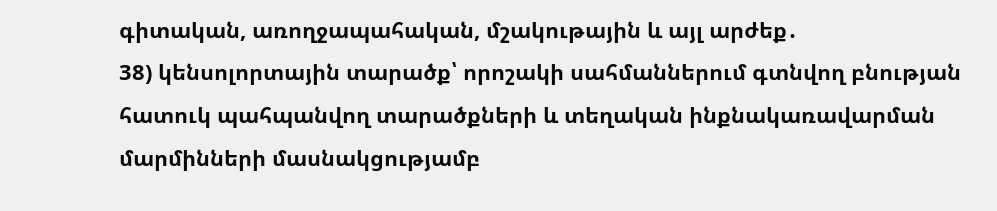գիտական, առողջապահական, մշակութային և այլ արժեք․
38) կենսոլորտային տարածք՝ որոշակի սահմաններում գտնվող բնության հատուկ պահպանվող տարածքների և տեղական ինքնակառավարման մարմինների մասնակցությամբ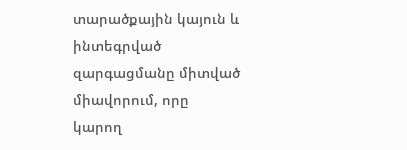տարածքային կայուն և ինտեգրված զարգացմանը միտված միավորում, որը կարող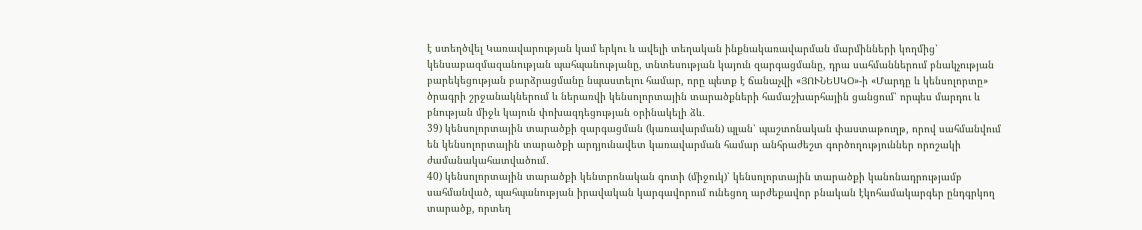է ստեղծվել Կառավարության կամ երկու և ավելի տեղական ինքնակառավարման մարմինների կողմից՝ կենսաբազմազանության պահպանությանը, տնտեսության կայուն զարգացմանը, դրա սահմաններում բնակչության բարեկեցության բարձրացմանը նպաստելու համար, որը պետք է ճանաչվի «ՅՈՒՆԵՍԿՕ»-ի «Մարդը և կենսոլորտը» ծրագրի շրջանակներում և ներառվի կենսոլորտային տարածքների համաշխարհային ցանցում՝ որպես մարդու և բնության միջև կայուն փոխազդեցության օրինակելի ձև․
39) կենսոլորտային տարածքի զարգացման (կառավարման) պլան՝ պաշտոնական փաստաթուղթ, որով սահմանվում են կենսոլորտային տարածքի արդյունավետ կառավարման համար անհրաժեշտ գործողություններ որոշակի ժամանակահատվածում․
40) կենսոլորտային տարածքի կենտրոնական գոտի (միջուկ)՝ կենսոլորտային տարածքի կանոնադրությամբ սահմանված, պահպանության իրավական կարգավորում ունեցող արժեքավոր բնական էկոհամակարգեր ընդգրկող տարածք, որտեղ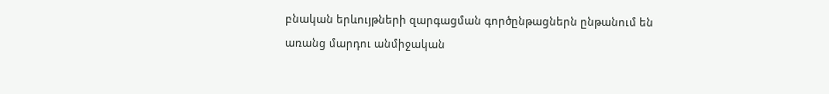բնական երևույթների զարգացման գործընթացներն ընթանում են առանց մարդու անմիջական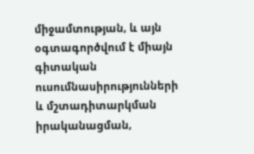միջամտության, և այն օգտագործվում է միայն գիտական ուսումնասիրությունների և մշտադիտարկման իրականացման,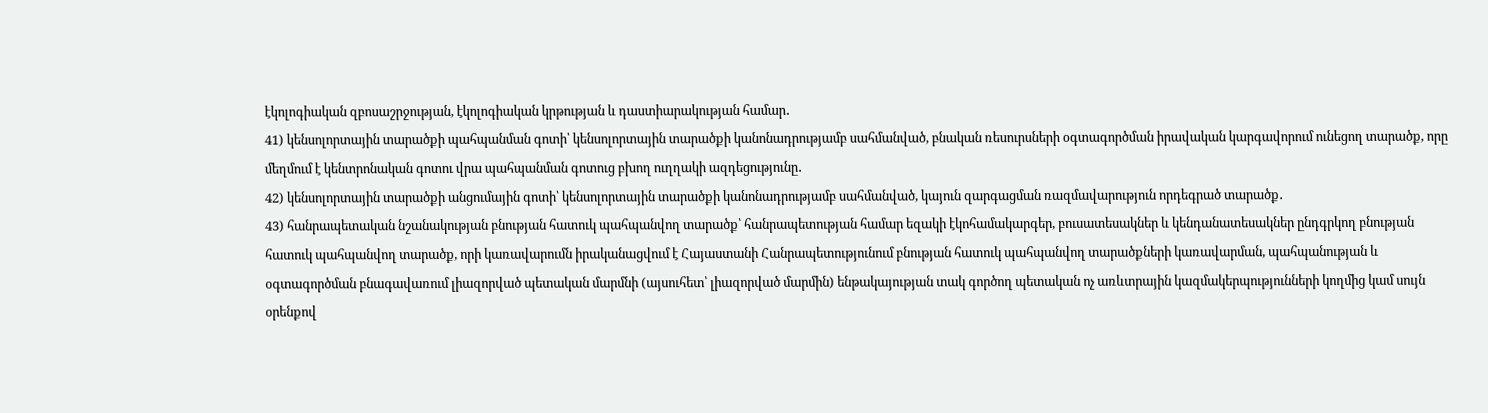էկոլոգիական զբոսաշրջության, էկոլոգիական կրթության և դաստիարակության համար․
41) կենսոլորտային տարածքի պահպանման գոտի՝ կենսոլորտային տարածքի կանոնադրությամբ սահմանված, բնական ռեսուրսների օգտագործման իրավական կարգավորում ունեցող տարածք, որը մեղմում է կենտրոնական գոտու վրա պահպանման գոտուց բխող ուղղակի ազդեցությունը․
42) կենսոլորտային տարածքի անցումային գոտի՝ կենսոլորտային տարածքի կանոնադրությամբ սահմանված, կայուն զարգացման ռազմավարություն որդեգրած տարածք․
43) հանրապետական նշանակության բնության հատուկ պահպանվող տարածք՝ հանրապետության համար եզակի էկոհամակարգեր, բուսատեսակներ և կենդանատեսակներ ընդգրկող բնության հատուկ պահպանվող տարածք, որի կառավարումն իրականացվում է Հայաստանի Հանրապետությունում բնության հատուկ պահպանվող տարածքների կառավարման, պահպանության և օգտագործման բնագավառում լիազորված պետական մարմնի (այսուհետ՝ լիազորված մարմին) ենթակայության տակ գործող պետական ոչ առևտրային կազմակերպությունների կողմից կամ սույն օրենքով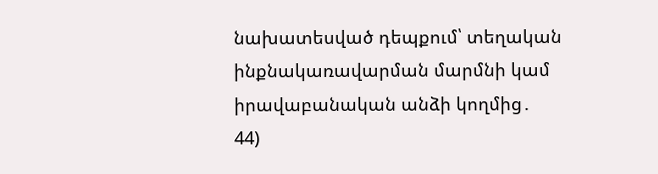նախատեսված դեպքում՝ տեղական ինքնակառավարման մարմնի կամ իրավաբանական անձի կողմից․
44)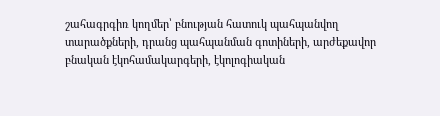շահագրգիռ կողմեր՝ բնության հատուկ պահպանվող տարածքների, դրանց պահպանման գոտիների, արժեքավոր բնական էկոհամակարգերի, էկոլոգիական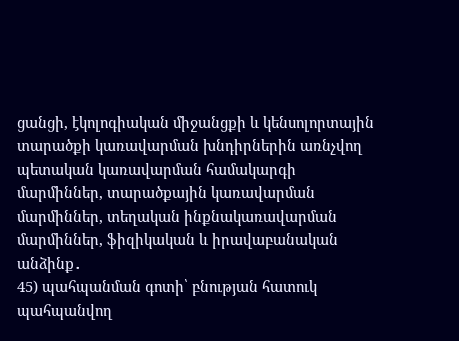ցանցի, էկոլոգիական միջանցքի և կենսոլորտային տարածքի կառավարման խնդիրներին առնչվող պետական կառավարման համակարգի մարմիններ, տարածքային կառավարման մարմիններ, տեղական ինքնակառավարման մարմիններ, ֆիզիկական և իրավաբանական անձինք․
45) պահպանման գոտի՝ բնության հատուկ պահպանվող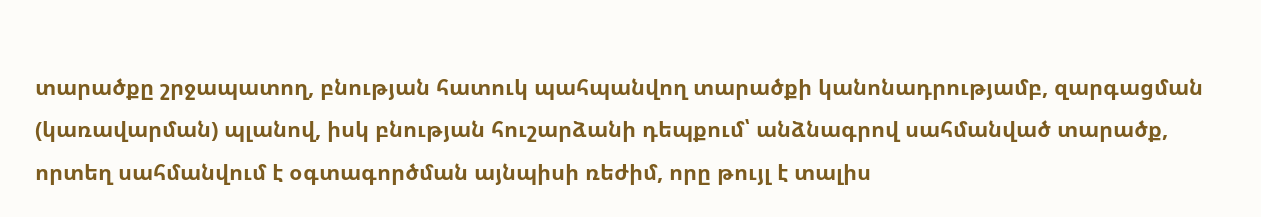տարածքը շրջապատող, բնության հատուկ պահպանվող տարածքի կանոնադրությամբ, զարգացման (կառավարման) պլանով, իսկ բնության հուշարձանի դեպքում՝ անձնագրով սահմանված տարածք, որտեղ սահմանվում է օգտագործման այնպիսի ռեժիմ, որը թույլ է տալիս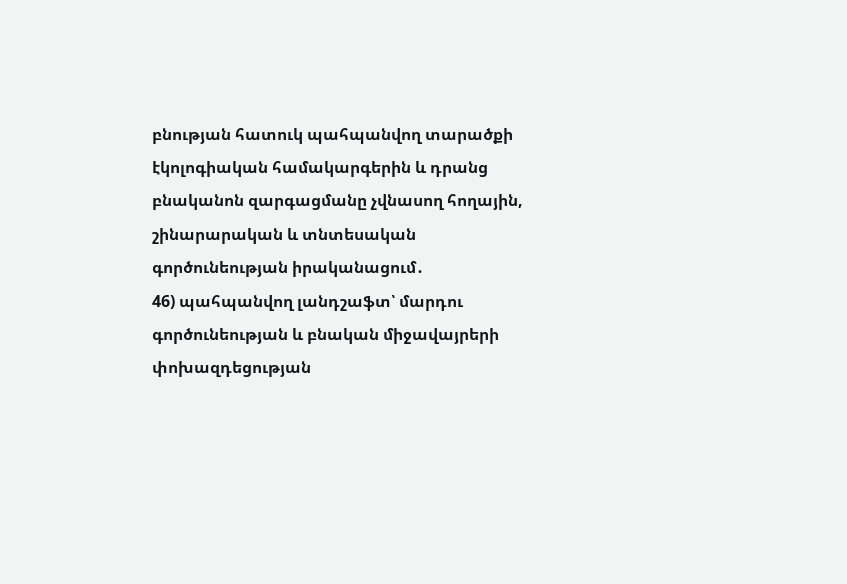բնության հատուկ պահպանվող տարածքի էկոլոգիական համակարգերին և դրանց բնականոն զարգացմանը չվնասող հողային, շինարարական և տնտեսական գործունեության իրականացում․
46) պահպանվող լանդշաֆտ՝ մարդու գործունեության և բնական միջավայրերի փոխազդեցության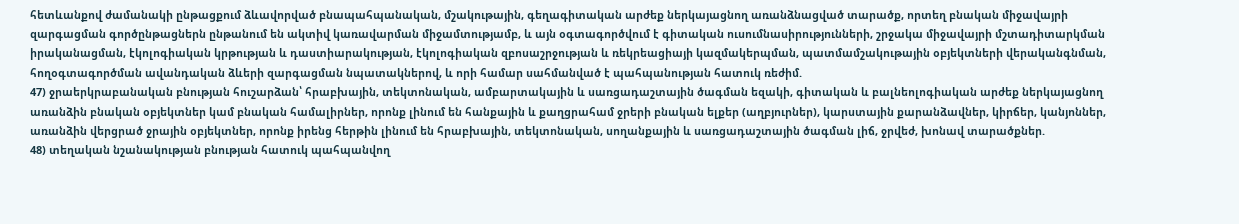հետևանքով ժամանակի ընթացքում ձևավորված բնապահպանական, մշակութային, գեղագիտական արժեք ներկայացնող առանձնացված տարածք, որտեղ բնական միջավայրի զարգացման գործընթացներն ընթանում են ակտիվ կառավարման միջամտությամբ, և այն օգտագործվում է գիտական ուսումնասիրությունների, շրջակա միջավայրի մշտադիտարկման իրականացման, էկոլոգիական կրթության և դաստիարակության, էկոլոգիական զբոսաշրջության և ռեկրեացիայի կազմակերպման, պատմամշակութային օբյեկտների վերականգնման, հողօգտագործման ավանդական ձևերի զարգացման նպատակներով, և որի համար սահմանված է պահպանության հատուկ ռեժիմ.
47) ջրաերկրաբանական բնության հուշարձան՝ հրաբխային, տեկտոնական, ամբարտակային և սառցադաշտային ծագման եզակի, գիտական և բալնեոլոգիական արժեք ներկայացնող առանձին բնական օբյեկտներ կամ բնական համալիրներ, որոնք լինում են հանքային և քաղցրահամ ջրերի բնական ելքեր (աղբյուրներ), կարստային քարանձավներ, կիրճեր, կանյոններ, առանձին վերցրած ջրային օբյեկտներ, որոնք իրենց հերթին լինում են հրաբխային, տեկտոնական, սողանքային և սառցադաշտային ծագման լիճ, ջրվեժ, խոնավ տարածքներ.
48) տեղական նշանակության բնության հատուկ պահպանվող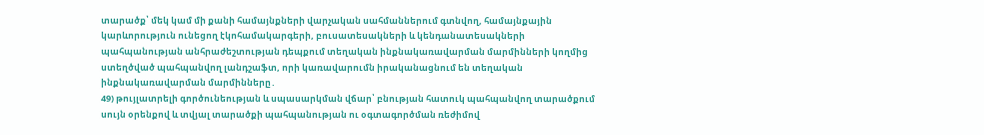տարածք՝ մեկ կամ մի քանի համայնքների վարչական սահմաններում գտնվող, համայնքային կարևորություն ունեցող էկոհամակարգերի, բուսատեսակների և կենդանատեսակների պահպանության անհրաժեշտության դեպքում տեղական ինքնակառավարման մարմինների կողմից ստեղծված պահպանվող լանդշաֆտ, որի կառավարումն իրականացնում են տեղական ինքնակառավարման մարմինները․
49) թույլատրելի գործունեության և սպասարկման վճար՝ բնության հատուկ պահպանվող տարածքում սույն օրենքով և տվյալ տարածքի պահպանության ու օգտագործման ռեժիմով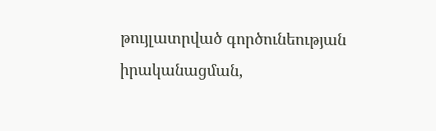թույլատրված գործունեության իրականացման,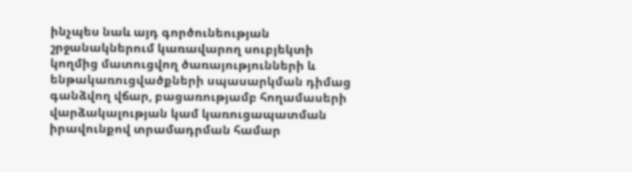ինչպես նաև այդ գործունեության շրջանակներում կառավարող սուբյեկտի կողմից մատուցվող ծառայությունների և ենթակառուցվածքների սպասարկման դիմաց գանձվող վճար, բացառությամբ հողամասերի վարձակալության կամ կառուցապատման իրավունքով տրամադրման համար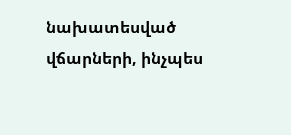նախատեսված վճարների, ինչպես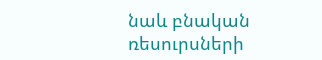նաև բնական ռեսուրսների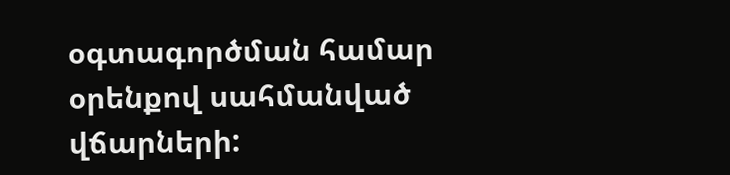օգտագործման համար օրենքով սահմանված վճարների: